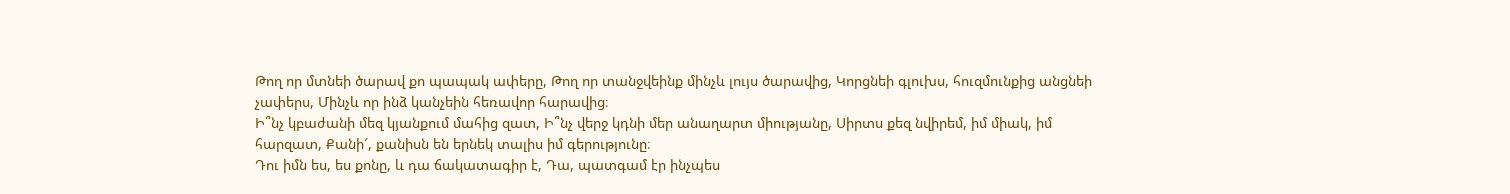Թող որ մտնեի ծարավ քո պապակ ափերը, Թող որ տանջվեինք մինչև լույս ծարավից, Կորցնեի գլուխս, հուզմունքից անցնեի չափերս, Մինչև որ ինձ կանչեին հեռավոր հարավից։
Ի՞նչ կբաժանի մեզ կյանքում մահից զատ, Ի՞նչ վերջ կդնի մեր անաղարտ միությանը, Սիրտս քեզ նվիրեմ, իմ միակ, իմ հարզատ, Քանի՜, քանիսն են երնեկ տալիս իմ գերությունը։
Դու իմն ես, ես քոնը, և դա ճակատագիր է, Դա, պատգամ էր ինչպես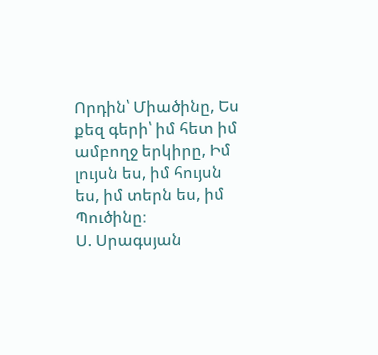Որդին՝ Միածինը, Ես քեզ գերի՝ իմ հետ իմ ամբողջ երկիրը, Իմ լույսն ես, իմ հույսն ես, իմ տերն ես, իմ Պուծինը։
Ս. Սրագսյան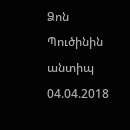Ձոն Պուծինին անտիպ
04.04.2018